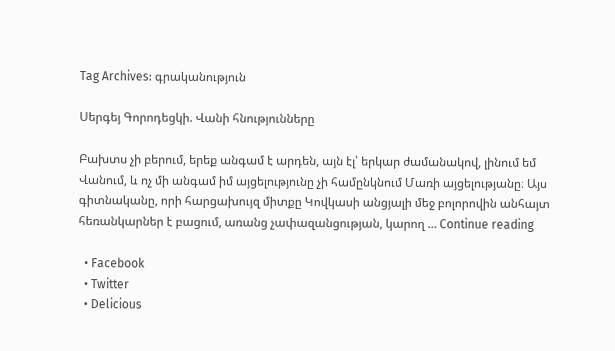Tag Archives: գրականություն

Սերգեյ Գորոդեցկի. Վանի հնությունները

Բախտս չի բերում, երեք անգամ է արդեն, այն էլ՝ երկար ժամանակով, լինում եմ Վանում, և ոչ մի անգամ իմ այցելությունը չի համընկնում Մառի այցելությանը։ Այս գիտնականը, որի հարցախույզ միտքը Կովկասի անցյալի մեջ բոլորովին անհայտ հեռանկարներ է բացում, առանց չափազանցության, կարող … Continue reading

  • Facebook
  • Twitter
  • Delicious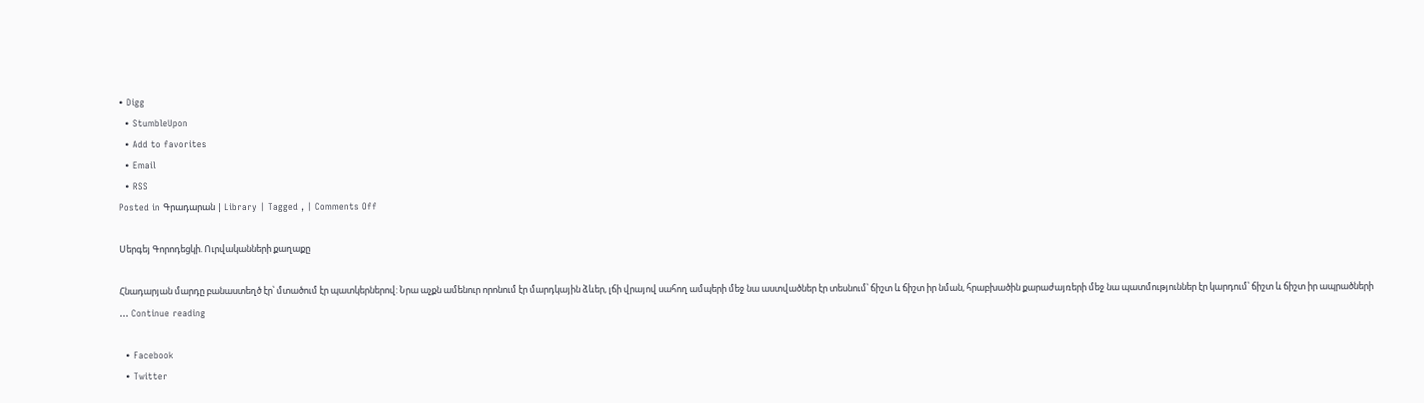• Digg
  • StumbleUpon
  • Add to favorites
  • Email
  • RSS
Posted in Գրադարան | Library | Tagged , | Comments Off

Սերգեյ Գորոդեցկի. Ուրվականների քաղաքը

Հնադարյան մարդը բանաստեղծ էր՝ մտածում էր պատկերներով: Նրա աչքն ամենուր որոնում էր մարդկային ձևեր, լճի վրայով սահող ամպերի մեջ նա աստվածներ էր տեսնում՝ ճիշտ և ճիշտ իր նման, հրաբխածին քարաժայռերի մեջ նա պատմություններ էր կարդում՝ ճիշտ և ճիշտ իր ապրածների … Continue reading

  • Facebook
  • Twitter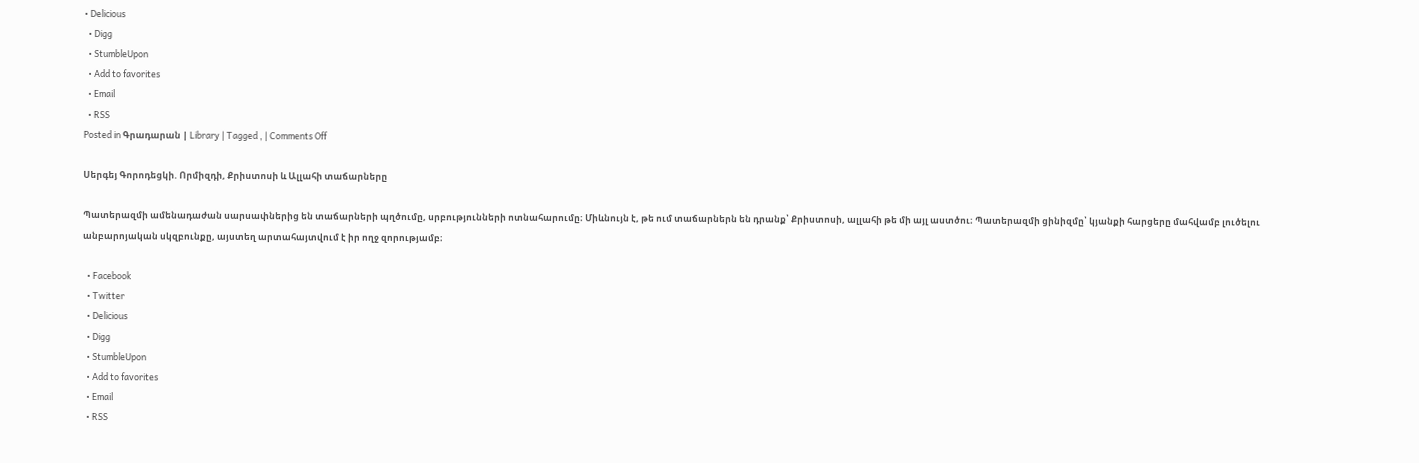• Delicious
  • Digg
  • StumbleUpon
  • Add to favorites
  • Email
  • RSS
Posted in Գրադարան | Library | Tagged , | Comments Off

Սերգեյ Գորոդեցկի. Որմիզդի, Քրիստոսի և Ալլահի տաճարները

Պատերազմի ամենադաժան սարսափներից են տաճարների պղծումը, սրբությունների ոտնահարումը։ Միևնույն է, թե ում տաճարներն են դրանք՝ Քրիստոսի, ալլահի թե մի այլ աստծու։ Պատերազմի ցինիզմը՝ կյանքի հարցերը մահվամբ լուծելու անբարոյական սկզբունքը, այստեղ արտահայտվում է իր ողջ զորությամբ։

  • Facebook
  • Twitter
  • Delicious
  • Digg
  • StumbleUpon
  • Add to favorites
  • Email
  • RSS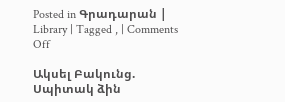Posted in Գրադարան | Library | Tagged , | Comments Off

Ակսել Բակունց. Սպիտակ ձին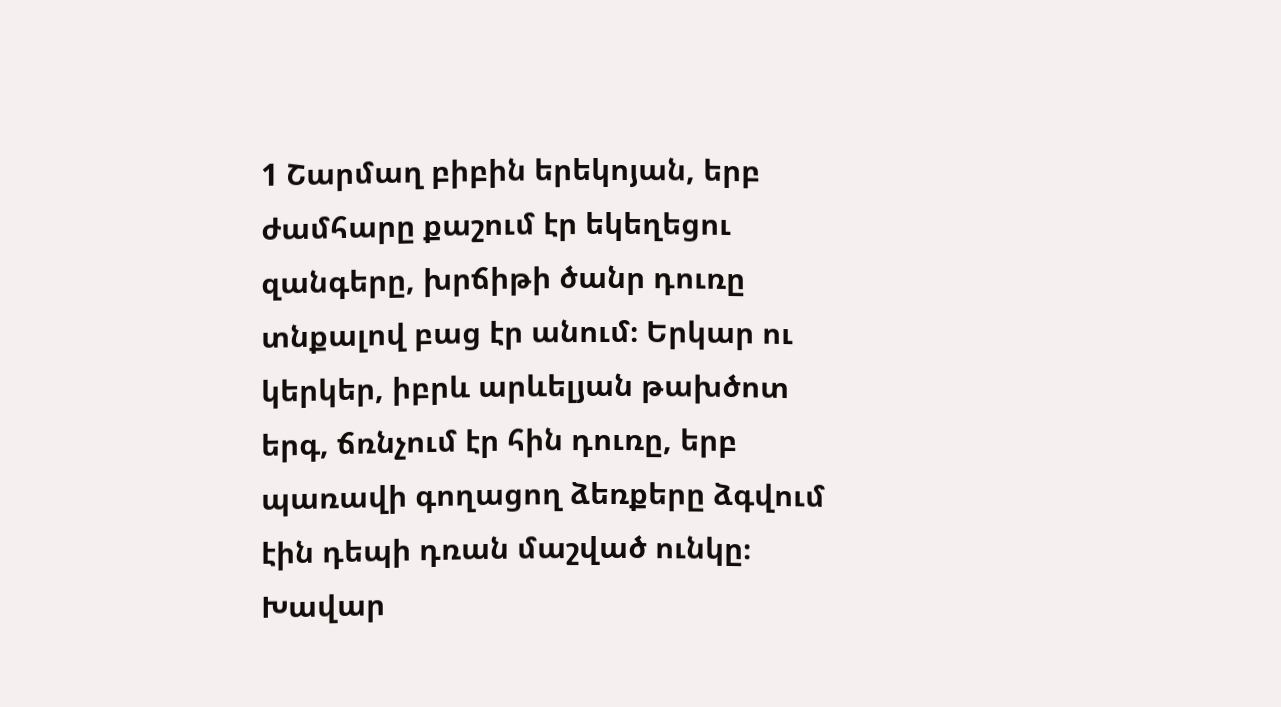1 Շարմաղ բիբին երեկոյան, երբ ժամհարը քաշում էր եկեղեցու զանգերը, խրճիթի ծանր դուռը տնքալով բաց էր անում։ Երկար ու կերկեր, իբրև արևելյան թախծոտ երգ, ճռնչում էր հին դուռը, երբ պառավի գողացող ձեռքերը ձգվում էին դեպի դռան մաշված ունկը։ Խավար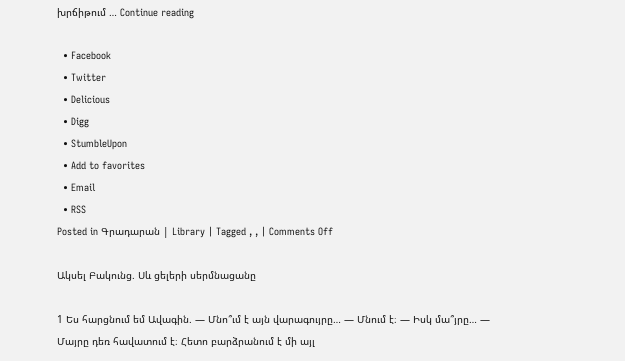խրճիթում … Continue reading

  • Facebook
  • Twitter
  • Delicious
  • Digg
  • StumbleUpon
  • Add to favorites
  • Email
  • RSS
Posted in Գրադարան | Library | Tagged , , | Comments Off

Ակսել Բակունց. Սև ցելերի սերմնացանը

1 Ես հարցնում եմ Ավագին. — Մնո՞ւմ է այն վարագույրը… — Մնում է։ — Իսկ մա՞յրը… — Մայրը դեռ հավատում է։ Հետո բարձրանում է մի այլ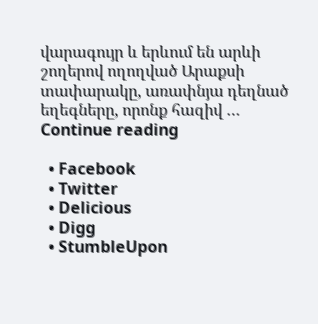վարագույր և երևում են արևի շողերով ողողված Արաքսի տափարակը, առափնյա դեղնած եղեգները, որոնք հազիվ … Continue reading

  • Facebook
  • Twitter
  • Delicious
  • Digg
  • StumbleUpon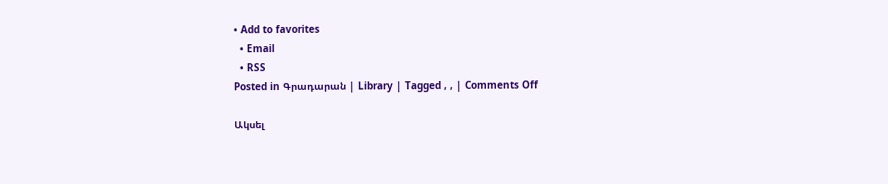• Add to favorites
  • Email
  • RSS
Posted in Գրադարան | Library | Tagged , , | Comments Off

Ակսել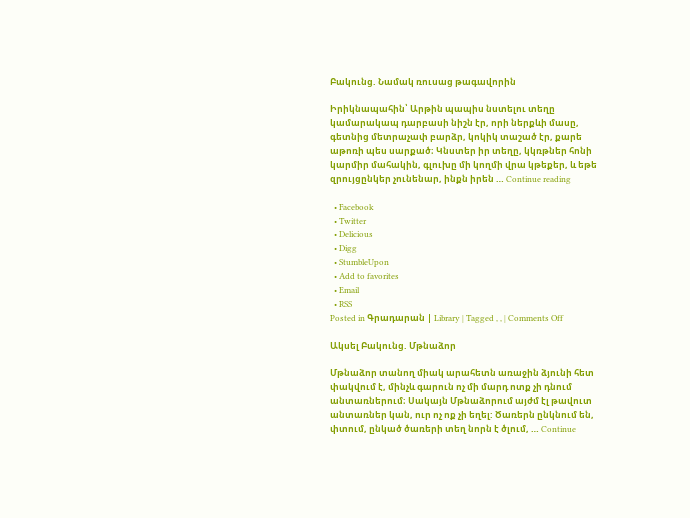Բակունց. Նամակ ռուսաց թագավորին

Իրիկնապահին՝ Արթին պապիս նստելու տեղը կամարակապ դարբասի նիշն էր, որի ներքևի մասը, գետնից մետրաչափ բարձր, կոկիկ տաշած էր, քարե աթոռի պես սարքած։ Կնստեր իր տեղը, կկռթներ հոնի կարմիր մահակին, գլուխը մի կողմի վրա կթեքեր, և եթե զրույցընկեր չունենար, ինքն իրեն … Continue reading

  • Facebook
  • Twitter
  • Delicious
  • Digg
  • StumbleUpon
  • Add to favorites
  • Email
  • RSS
Posted in Գրադարան | Library | Tagged , , | Comments Off

Ակսել Բակունց. Մթնաձոր

Մթնաձոր տանող միակ արահետն առաջին ձյունի հետ փակվում է, մինչև գարուն ոչ մի մարդ ոտք չի դնում անտառներում։ Սակայն Մթնաձորում այժմ էլ թավուտ անտառներ կան, ուր ոչ ոք չի եղել: Ծառերն ընկնում են, փտում, ընկած ծառերի տեղ նորն է ծլում, … Continue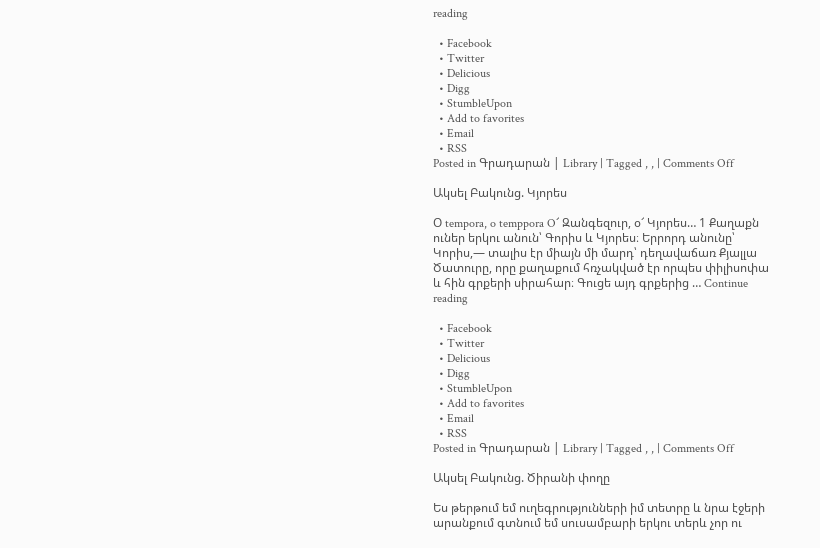reading

  • Facebook
  • Twitter
  • Delicious
  • Digg
  • StumbleUpon
  • Add to favorites
  • Email
  • RSS
Posted in Գրադարան | Library | Tagged , , | Comments Off

Ակսել Բակունց. Կյորես

Օ tempora, o temppora O՜ Զանգեզուր, օ՜ Կյորես… 1 Քաղաքն ուներ երկու անուն՝ Գորիս և Կյորես։ Երրորդ անունը՝ Կորիս,— տալիս էր միայն մի մարդ՝ դեղավաճառ Քյալլա Ծատուրը, որը քաղաքում հռչակված էր որպես փիլիսոփա և հին գրքերի սիրահար։ Գուցե այդ գրքերից … Continue reading

  • Facebook
  • Twitter
  • Delicious
  • Digg
  • StumbleUpon
  • Add to favorites
  • Email
  • RSS
Posted in Գրադարան | Library | Tagged , , | Comments Off

Ակսել Բակունց. Ծիրանի փողը

Ես թերթում եմ ուղեգրությունների իմ տետրը և նրա էջերի արանքում գտնում եմ սուսամբարի երկու տերև չոր ու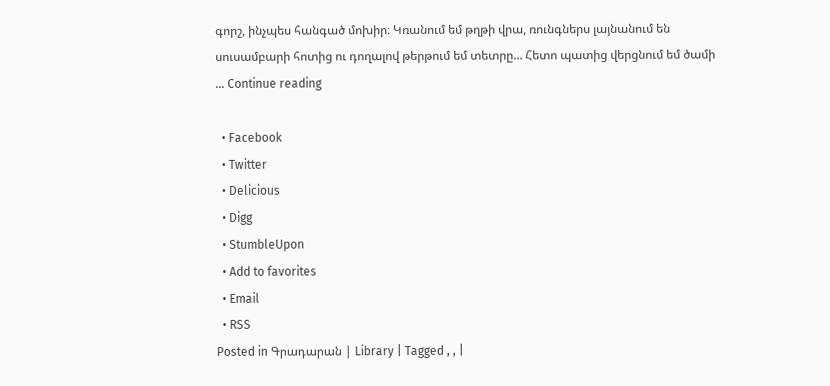գորշ, ինչպես հանգած մոխիր։ Կռանում եմ թղթի վրա, ռունգներս լայնանում են սուսամբարի հոտից ու դողալով թերթում եմ տետրը… Հետո պատից վերցնում եմ ծամի … Continue reading

  • Facebook
  • Twitter
  • Delicious
  • Digg
  • StumbleUpon
  • Add to favorites
  • Email
  • RSS
Posted in Գրադարան | Library | Tagged , , |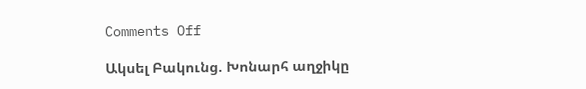Comments Off

Ակսել Բակունց. Խոնարհ աղջիկը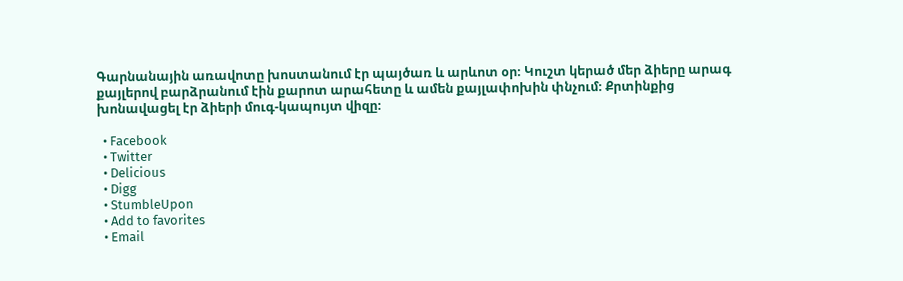Գարնանային առավոտը խոստանում էր պայծառ և արևոտ օր։ Կուշտ կերած մեր ձիերը արագ քայլերով բարձրանում էին քարոտ արահետը և ամեն քայլափոխին փնչում։ Քրտինքից խոնավացել էր ձիերի մուգ-կապույտ վիզը։

  • Facebook
  • Twitter
  • Delicious
  • Digg
  • StumbleUpon
  • Add to favorites
  • Email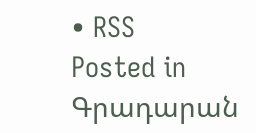• RSS
Posted in Գրադարան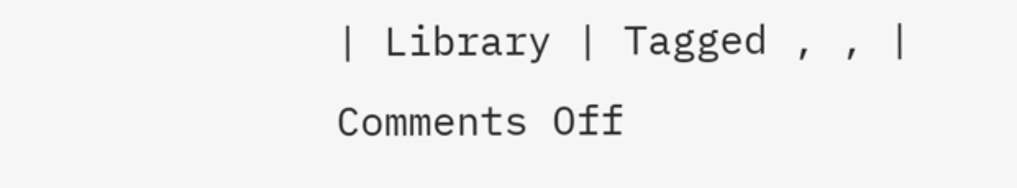| Library | Tagged , , | Comments Off